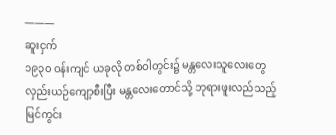———
ဆူးငှက်
၁၉၃၀ ဝန်းကျင် ယခုလို တစ်ဝါတွင်း၌ မန္တလေးသူလေးတွေ လှည်းယဉ်ကျော့စီးပြီး မန္တလေးတောင်သို့ ဘုရားဖူးလည်သည့်မြင်ကွင်း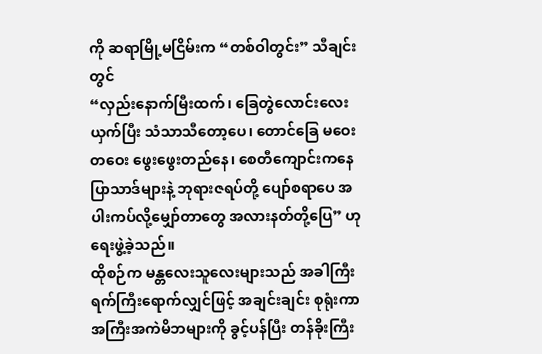ကို ဆရာမြို့မငြိမ်းက “တစ်ဝါတွင်း” သီချင်းတွင်
“လှည်းနောက်မြီးထက်၊ ခြေတွဲလောင်းလေးယှက်ပြီး သံသာသီတော့ပေ၊ တောင်ခြေ မဝေးတဝေး ဖွေးဖွေးတည်နေ၊ စေတီကျောင်းကနေပြာသာဒ်များနဲ့ ဘုရားဇရပ်တို့ ပျော်စရာပေ အပါးကပ်လို့မျှော်တာတွေ အလားနတ်တို့ပြေ” ဟု ရေးဖွဲ့ခဲ့သည်။
ထိုစဉ်က မန္တလေးသူလေးများသည် အခါကြီးရက်ကြီးရောက်လျှင်ဖြင့် အချင်းချင်း စုရုံးကာ အကြီးအကဲမိဘများကို ခွင့်ပန်ပြီး တန်ခိုးကြီး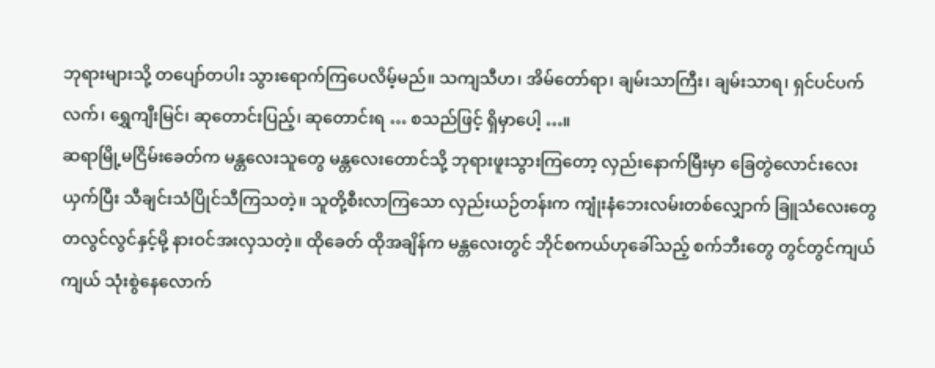ဘုရားများသို့ တပျော်တပါး သွားရောက်ကြပေလိမ့်မည်။ သကျသီဟ၊ အိမ်တော်ရာ၊ ချမ်းသာကြီး၊ ချမ်းသာရ၊ ရှင်ပင်ပက်လက်၊ ရွှေကျီးမြင်၊ ဆုတောင်းပြည့်၊ ဆုတောင်းရ … စသည်ဖြင့် ရှိမှာပေါ့ …။
ဆရာမြို့မငြိမ်းခေတ်က မန္တလေးသူတွေ မန္တလေးတောင်သို့ ဘုရားဖူးသွားကြတော့ လှည်းနောက်မြီးမှာ ခြေတွဲလောင်းလေး ယှက်ပြီး သီချင်းသံပြိုင်သီကြသတဲ့။ သူတို့စီးလာကြသော လှည်းယဉ်တန်းက ကျုံးနံဘေးလမ်းတစ်လျှောက် ခြူသံလေးတွေ တလွင်လွင်နှင့်မို့ နားဝင်အးလှသတဲ့။ ထိုခေတ် ထိုအချိန်က မန္တလေးတွင် ဘိုင်စကယ်ဟုခေါ်သည့် စက်ဘီးတွေ တွင်တွင်ကျယ်ကျယ် သုံးစွဲနေလောက်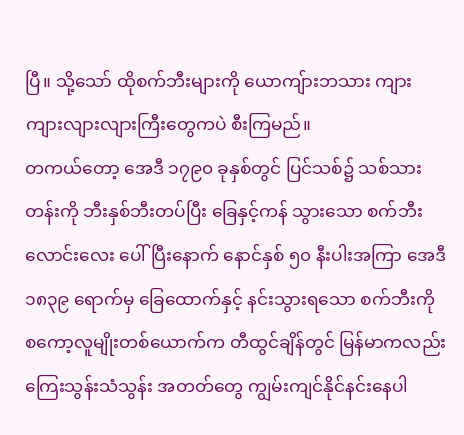ပြီ။ သို့သော် ထိုစက်ဘီးများကို ယောကျ်ားဘသား ကျားကျားလျားလျားကြီးတွေကပဲ စီးကြမည်။
တကယ်တော့ အေဒီ ၁၇၉၀ ခုနှစ်တွင် ပြင်သစ်၌ သစ်သားတန်းကို ဘီးနှစ်ဘီးတပ်ပြီး ခြေနှင့်ကန် သွားသော စက်ဘီးလောင်းလေး ပေါ်ပြီးနောက် နောင်နှစ် ၅၀ နီးပါးအကြာ အေဒီ ၁၈၃၉ ရောက်မှ ခြေထောက်နှင့် နင်းသွားရသော စက်ဘီးကို စကော့လူမျိုးတစ်ယောက်က တီထွင်ချိန်တွင် မြန်မာကလည်း ကြေးသွန်းသံသွန်း အတတ်တွေ ကျွမ်းကျင်နိုင်နင်းနေပါ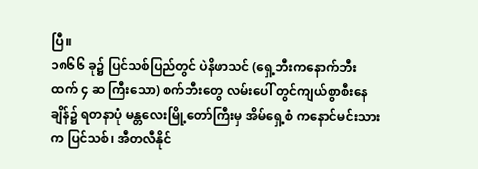ပြီ။
၁၈၆၆ ခု၌ ပြင်သစ်ပြည်တွင် ပဲနိဖာသင် (ရှေ့ဘီးကနောက်ဘီးထက် ၄ ဆ ကြီးသော) စက်ဘီးတွေ လမ်းပေါ် တွင်ကျယ်စွာစီးနေချိန်၌ ရတနာပုံ မန္တလေးမြို့တော်ကြီးမှ အိမ်ရှေ့စံ ကနောင်မင်းသားက ပြင်သစ်၊ အီတလီနိုင်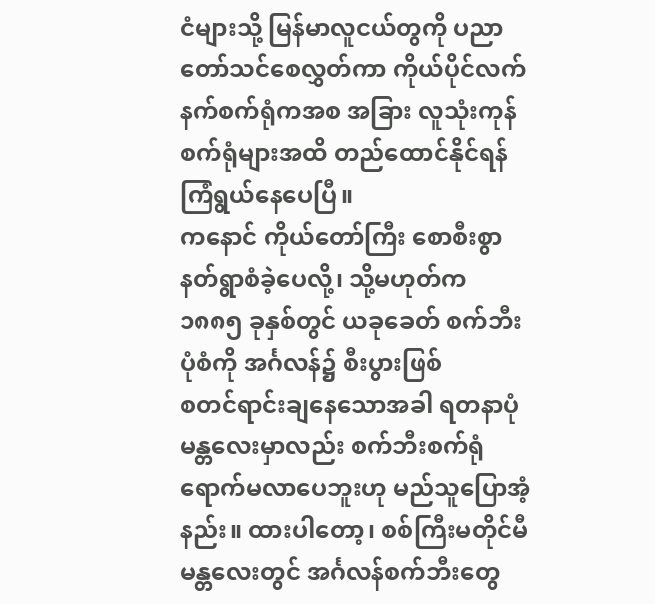ငံများသို့ မြန်မာလူငယ်တွကို ပညာတော်သင်စေလွှတ်ကာ ကိုယ်ပိုင်လက်နက်စက်ရုံကအစ အခြား လူသုံးကုန်စက်ရုံများအထိ တည်ထောင်နိုင်ရန် ကြံရွယ်နေပေပြီ။
ကနောင် ကိုယ်တော်ကြီး စောစီးစွာ နတ်ရွာစံခဲ့ပေလို့၊ သို့မဟုတ်က ၁၈၈၅ ခုနှစ်တွင် ယခုခေတ် စက်ဘီးပုံစံကို အင်္ဂလန်၌ စီးပွားဖြစ်
စတင်ရာင်းချနေသောအခါ ရတနာပုံ မန္တလေးမှာလည်း စက်ဘီးစက်ရုံ ရောက်မလာပေဘူးဟု မည်သူပြောအံ့နည်း။ ထားပါတော့၊ စစ်ကြီးမတိုင်မီ မန္တလေးတွင် အင်္ဂလန်စက်ဘီးတွေ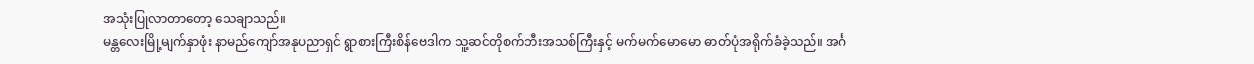အသုံးပြုလာတာတော့ သေချာသည်။
မန္တလေးမြို့မျက်နှာဖုံး နာမည်ကျော်အနုပညာရှင် ရွာစားကြီးစိန်ဗေဒါက သူ့ဆင်တိုစက်ဘီးအသစ်ကြီးနှင့် မက်မက်မောမော ဓာတ်ပုံအရိုက်ခံခဲ့သည်။ အင်္ဂ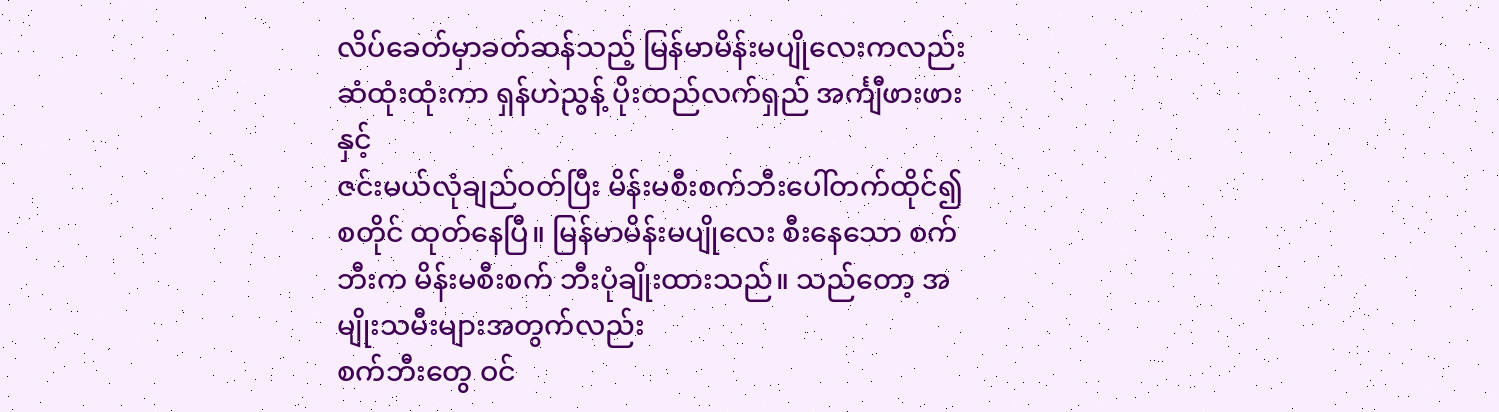လိပ်ခေတ်မှာခတ်ဆန်သည့် မြန်မာမိန်းမပျိုလေးကလည်း ဆံထုံးထုံးကာ ရှန်ဟဲညွန့် ပိုးထည်လက်ရှည် အင်္ကျီဖားဖားနှင့်
ဇင်းမယ်လုံချည်ဝတ်ပြီး မိန်းမစီးစက်ဘီးပေါ်တက်ထိုင်၍ စတိုင် ထုတ်နေပြီ။ မြန်မာမိန်းမပျိုလေး စီးနေသော စက်ဘီးက မိန်းမစီးစက် ဘီးပုံချိုးထားသည်။ သည်တော့ အမျိုးသမီးများအတွက်လည်း
စက်ဘီးတွေ ဝင်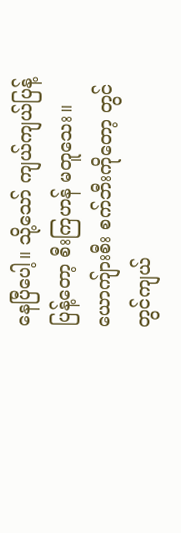နေပြီပေါ့။ သို့သော် ကျယ်ကျယ်ပြန့်ပြန့်တော့ စီးကြဟန် မတူသေး။ ယောကျ်ားစီး စက်ဘီးကိုတော့ တွင်တွင်ကျယ်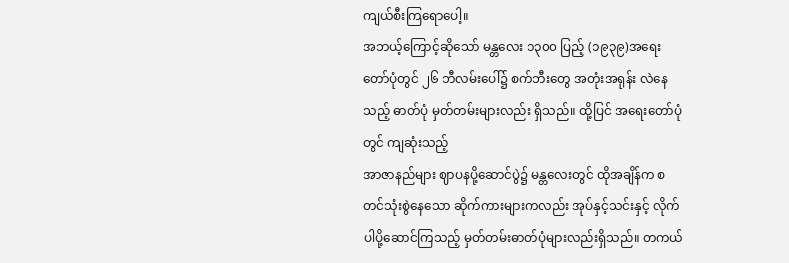ကျယ်စီးကြရောပေါ့။
အဘယ့်ကြောင့်ဆိုသော် မန္တလေး ၁၃၀၀ ပြည့် (၁၉၃၉)အရေးတော်ပုံတွင် ၂၆ ဘီလမ်းပေါ်၌ စက်ဘီးတွေ အတုံးအရုန်း လဲနေသည့် ဓာတ်ပုံ မှတ်တမ်းများလည်း ရှိသည်။ ထို့ပြင် အရေးတော်ပုံတွင် ကျဆုံးသည့်
အာဇာနည်များ ဈာပနပို့ဆောင်ပွဲ၌ မန္တလေးတွင် ထိုအချိန်က စတင်သုံးစွဲနေသော ဆိုက်ကားများကလည်း အုပ်နှင့်သင်းနှင့် လိုက်ပါပို့ဆောင်ကြသည့် မှတ်တမ်းဓာတ်ပုံများလည်းရှိသည်။ တကယ်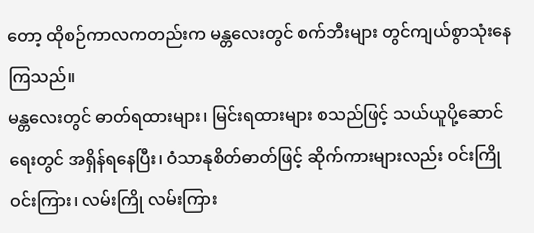တော့ ထိုစဉ်ကာလကတည်းက မန္တလေးတွင် စက်ဘီးများ တွင်ကျယ်စွာသုံးနေကြသည်။
မန္တလေးတွင် ဓာတ်ရထားများ၊ မြင်းရထားများ စသည်ဖြင့် သယ်ယူပို့ဆောင်ရေးတွင် အရှိန်ရနေပြီး၊ ဝံသာနုစိတ်ဓာတ်ဖြင့် ဆိုက်ကားများလည်း ဝင်းကြိုဝင်းကြား၊ လမ်းကြို လမ်းကြား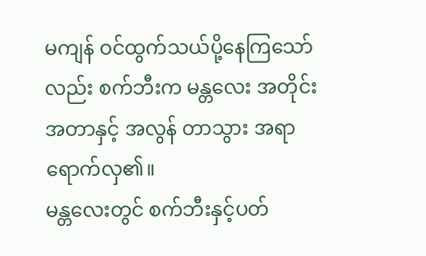မကျန် ဝင်ထွက်သယ်ပို့နေကြသော်လည်း စက်ဘီးက မန္တလေး အတိုင်းအတာနှင့် အလွန် တာသွား အရာရောက်လှ၏။
မန္တလေးတွင် စက်ဘီးနှင့်ပတ်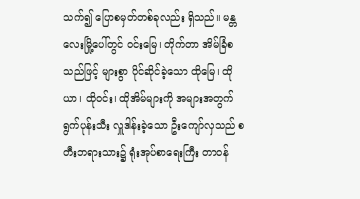သက်၍ ပြောစမှတ်တစ်ခုလည်း ရှိသည်။ မန္တလေးမြို့ပေါ်တွင် ဝင်းမြေ၊ တိုက်တာ အိမ်ခြံစသည်ဖြင့် များစွာ ပိုင်ဆိုင်ခဲ့သော ထိုမြေ၊ ထိုယာ၊ ထိုဝင်း၊ ထိုအိမ်များကို အများအတွက် ရွက်ပုန်းသီး လှူဒါန်းခဲ့သော ဦးကျော်လှသည် စတီးဘရားသား၌ ရုံးအုပ်စာရေးကြီး တာဝန်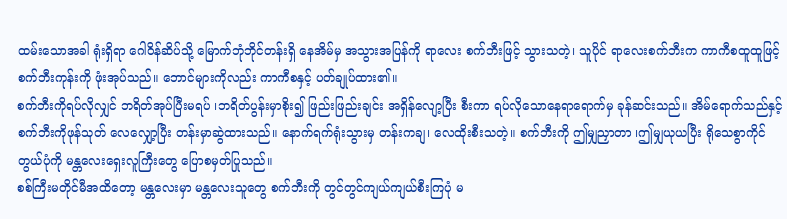ထမ်းသောအခါ ရုံးရှိရာ ဂေါဝိန်ဆိပ်သို့ မြောက်ဘုံဘိုင်တန်းရှိ နေအိမ်မှ အသွားအပြန်ကို ရာလေး စက်ဘီးဖြင့် သွားသတဲ့၊ သူပိုင် ရာလေးစက်ဘီးက ကာကီစထူထူဖြင့် စက်ဘီးကုန်းကို ဖုံးအုပ်သည်။ ဘောင်များကိုလည်း ကာကီစနှင့် ပတ်ချုပ်ထား၏။
စက်ဘီးကိုရပ်လိုလျှင် ဘရိတ်အုပ်ပြီးမရပ် ၊ဘရိတ်ပွန်းမှာစိုး၍ ဖြည်းဖြည်းချင်း အရှိန်လျော့ပြီး စီးကာ ရပ်လိုသောနေရာရောက်မှ ခုန်ဆင်းသည်။ အိမ်ရောက်သည်နှင့် စက်ဘီးကိုဖုန်သုတ် လေလျှော့ပြီး တန်းမှာဆွဲထားသည်။ နောက်ရက်ရုံးသွားမှ တန်းကချ၊ လေထိုးစီးသတဲ့။ စက်ဘီးကို ဤမျှညှာတာ ၊ဤမျှယုယပြီး ရိုသေစွာကိုင်တွယ်ပုံကို မန္တလေးရှေးလူကြီးတွေ ပြောစမှတ်ပြုသည်။
စစ်ကြီးမတိုင်မီအထိတော့ မန္တလေးမှာ မန္တလေးသူတွေ စက်ဘီးကို တွင်တွင်ကျယ်ကျယ်စီးကြပုံ မ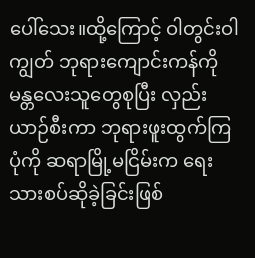ပေါ်သေး။ထို့ကြောင့် ဝါတွင်းဝါကျွတ် ဘုရားကျောင်းကန်ကို မန္တလေးသူတွေစုပြီး လှည်းယာဉ်စီးကာ ဘုရားဖူးထွက်ကြပုံကို ဆရာမြို့မငြိမ်းက ရေးသားစပ်ဆိုခဲ့ခြင်းဖြစ်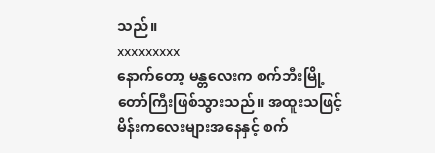သည်။
xxxxxxxxx
နောက်တော့ မန္တလေးက စက်ဘီးမြို့တော်ကြီးဖြစ်သွားသည်။ အထူးသဖြင့် မိန်းကလေးများအနေနှင့် စက်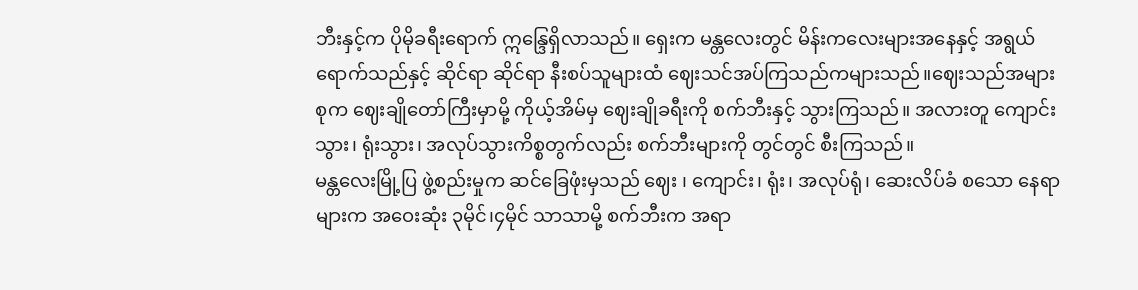ဘီးနှင့်က ပိုမိုခရီးရောက် ဣန္ဒြေရှိလာသည်။ ရှေးက မန္တလေးတွင် မိန်းကလေးများအနေနှင့် အရွယ်ရောက်သည်နှင့် ဆိုင်ရာ ဆိုင်ရာ နီးစပ်သူများထံ ဈေးသင်အပ်ကြသည်ကများသည်။ဈေးသည်အများစုက ဈေးချိုတော်ကြီးမှာမို့ ကိုယ့်အိမ်မှ ဈေးချိုခရီးကို စက်ဘီးနှင့် သွားကြသည်။ အလားတူ ကျောင်းသွား၊ ရုံးသွား၊ အလုပ်သွားကိစ္စတွက်လည်း စက်ဘီးများကို တွင်တွင် စီးကြသည်။
မန္တလေးမြို့ပြ ဖွဲ့စည်းမှုက ဆင်ခြေဖုံးမှသည် ဈေး ၊ ကျောင်း၊ ရုံး၊ အလုပ်ရုံ၊ ဆေးလိပ်ခံ စသော နေရာများက အဝေးဆုံး ၃မိုင်၊၄မိုင် သာသာမို့ စက်ဘီးက အရာ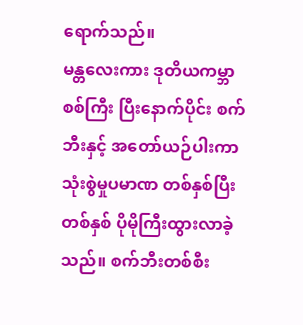ရောက်သည်။
မန္တလေးကား ဒုတိယကမ္ဘာစစ်ကြီး ပြီးနောက်ပိုင်း စက်ဘီးနှင့် အတော်ယဉ်ပါးကာ သုံးစွဲမှုပမာဏ တစ်နှစ်ပြီးတစ်နှစ် ပိုမိုကြီးထွားလာခဲ့သည်။ စက်ဘီးတစ်စီး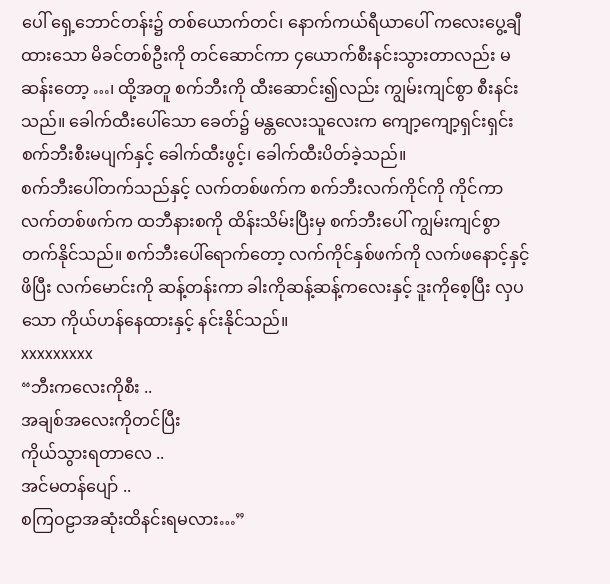ပေါ် ရှေ့ဘောင်တန်း၌ တစ်ယောက်တင်၊ နောက်ကယ်ရီယာပေါ် ကလေးပွေ့ချီထားသော မိခင်တစ်ဦးကို တင်ဆောင်ကာ ၄ယောက်စီးနင်းသွားတာလည်း မဆန်းတော့ …၊ ထို့အတူ စက်ဘီးကို ထီးဆောင်း၍လည်း ကျွမ်းကျင်စွာ စီးနင်းသည်။ ခေါက်ထီးပေါ်သော ခေတ်၌ မန္တလေးသူလေးက ကျော့ကျော့ရှင်းရှင်း စက်ဘီးစီးမပျက်နှင့် ခေါက်ထီးဖွင့်၊ ခေါက်ထီးပိတ်ခဲ့သည်။
စက်ဘီးပေါ်တက်သည်နှင့် လက်တစ်ဖက်က စက်ဘီးလက်ကိုင်ကို ကိုင်ကာ လက်တစ်ဖက်က ထဘီနားစကို ထိန်းသိမ်းပြီးမှ စက်ဘီးပေါ် ကျွမ်းကျင်စွာ တက်နိုင်သည်။ စက်ဘီးပေါ်ရောက်တော့ လက်ကိုင်နှစ်ဖက်ကို လက်ဖနောင့်နှင့်ဖိပြီး လက်မောင်းကို ဆန့်တန်းကာ ခါးကိုဆန့်ဆန့်ကလေးနှင့် ဒူးကိုစေ့ပြီး လှပသော ကိုယ်ဟန်နေထားနှင့် နင်းနိုင်သည်။
xxxxxxxxx
“ဘီးကလေးကိုစီး ..
အချစ်အလေးကိုတင်ပြီး
ကိုယ်သွားရတာလေ ..
အင်မတန်ပျော် ..
စကြဝဠာအဆုံးထိနင်းရမလား…”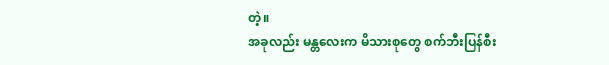တဲ့။
အခုလည်း မန္တလေးက မိသားစုတွေ စက်ဘီးပြန်စီး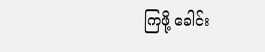ကြဖို့ ခေါင်း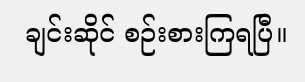ချင်းဆိုင် စဉ်းစားကြရပြီ။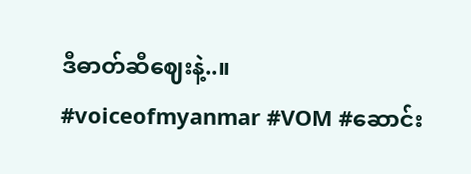ဒီဓာတ်ဆီဈေးနဲ့..။
#voiceofmyanmar #VOM #ဆောင်း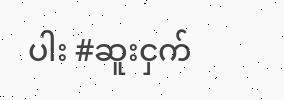ပါး #ဆူးငှက်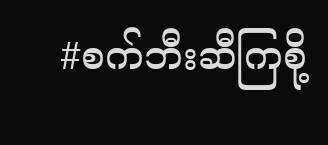#စက်ဘီးဆီကြစို့